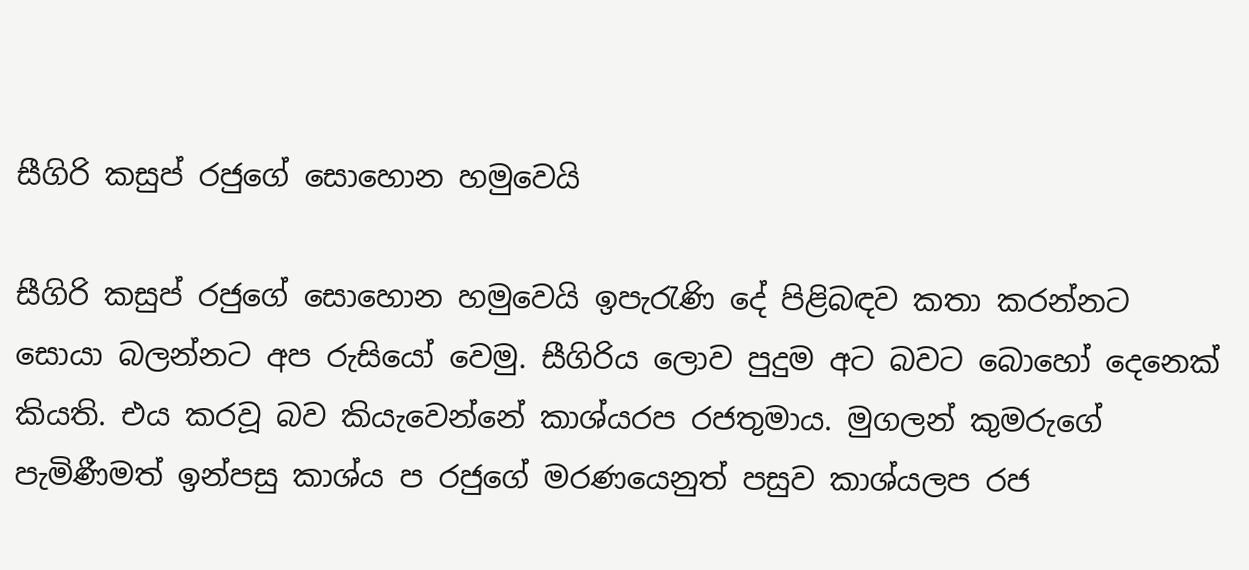සීගිරි කසුප් රජුගේ සොහොන හමුවෙයි

සීගිරි කසුප් රජුගේ සොහොන හමුවෙයි ඉපැරැණි දේ පිළිබඳව කතා කරන්නට සොයා බලන්නට අප රුසියෝ වෙමු. සීගිරිය ලොව පුදුම අට බවට බොහෝ දෙනෙක් කියති. එය කරවූ බව කියැවෙන්නේ කාශ්යරප රජතුමාය. මුගලන් කුමරුගේ පැමිණීමත් ඉන්පසු කාශ්ය ප රජුගේ මරණයෙනුත් පසුව කාශ්යලප රජ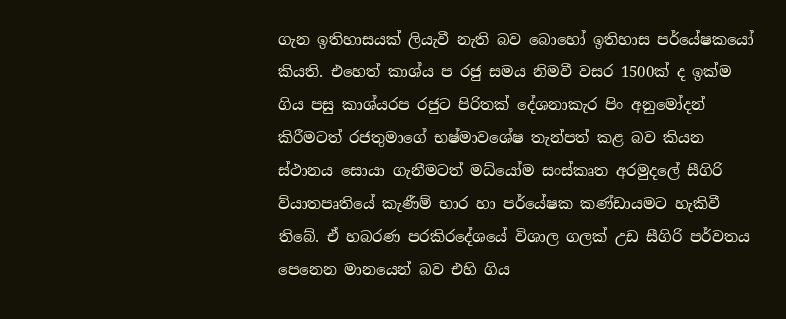ගැන ඉතිහාසයක් ලියැවී නැති බව බොහෝ ඉතිහාස පර්යේෂකයෝ කියති. එහෙත් කාශ්ය ප රජු සමය නිමවී වසර 1500ක් ද ඉක්ම ගිය පසු කාශ්යරප රජුට පිරිතක් දේශනාකැර පිං අනුමෝදන් කිරීමටත් රජතුමාගේ භෂ්මාවශේෂ තැන්පත් කළ බව කියන ස්ථානය සොයා ගැනීමටත් මධ්යෝම සංස්කෘත අරමුදලේ සීගිරි ව්යාතපෘතියේ කැණීම් භාර හා පර්යේෂක කණ්ඩායමට හැකිවී තිබේ. ඒ හබරණ පරකිරදේශයේ විශාල ගලක් උඩ සීගිරි පර්වතය පෙනෙන මානයෙන් බව එහි ගිය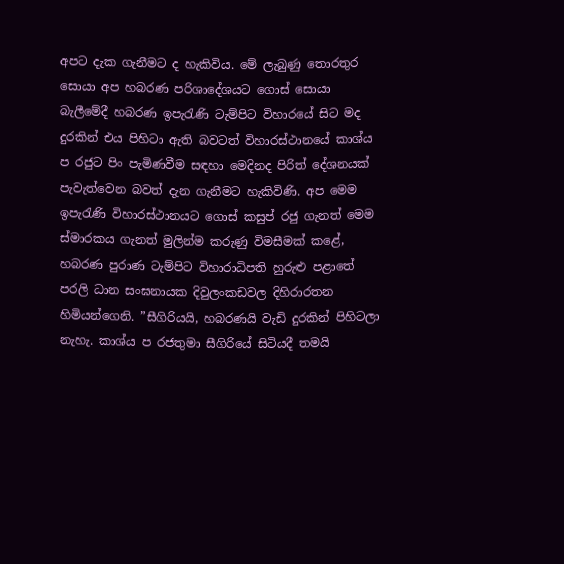අපට දැක ගැනීමට ද හැකිවිය. මේ ලැබුණු තොරතුර සොයා අප හබරණ පරිශාදේශයට ගොස් සොයා බැලීමේදී හබරණ ඉපැරැණි ටැම්පිට විහාරයේ සිට මද දුරකින් එය පිහිටා ඇති බවටත් විහාරස්ථානයේ කාශ්ය ප රජුට පිං පැමිණවීම සඳහා මෙදිනද පිරිත් දේශනයක් පැවැත්වෙන බවත් දැන ගැනීමට හැකිවිණි. අප මෙම ඉපැරැණි විහාරස්ථානයට ගොස් කසුප් රජු ගැනත් මෙම ස්මාරකය ගැනත් මුලින්ම කරුණු විමසීමක් කළේ, හබරණ පුරාණ ටැම්පිට විහාරාධිපති හුරුළු පළාතේ පරලි ධාන සංඝනායක දිවුලංකඩවල දිහිරාරතන හිමියන්ගෙනි. ”සීගිරියයි, හබරණයි වැඩි දුරකින් පිහිටලා නැහැ. කාශ්ය ප රජතුමා සීගිරියේ සිටියදී තමයි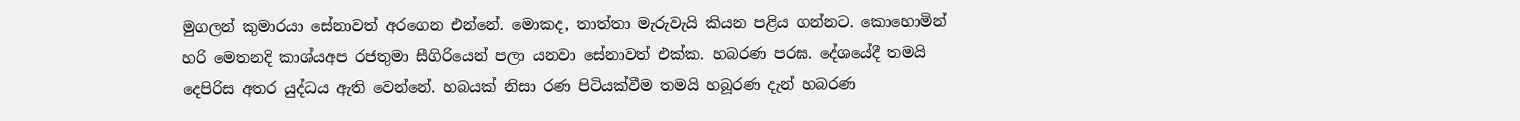මුගලන් කුමාරයා සේනාවත් අරගෙන එන්නේ. මොකද, තාත්තා මැරුවැයි කියන පළිය ගන්නට. කොහොමින් හරි මෙතනදි කාශ්යඅප රජතුමා සීගිරියෙන් පලා යනවා සේනාවත් එක්ක. හබරණ පරඝ. දේශයේදී තමයි දෙපිරිස අතර යුද්ධය ඇති වෙන්නේ. හබයක් නිසා රණ පිටියක්වීම තමයි හබූරණ දැන් හබරණ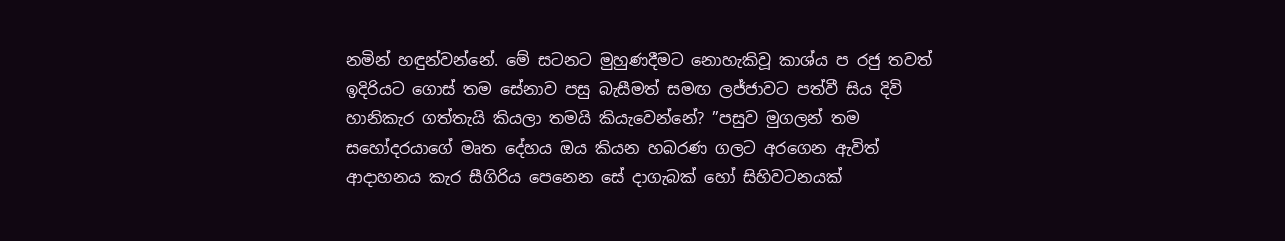නමින් හඳුන්වන්නේ. මේ සටනට මුහුණදීමට නොහැකිවූ කාශ්ය ප රජු තවත් ඉදිරියට ගොස් තම සේනාව පසු බැසීමත් සමඟ ලජ්ජාවට පත්වී සිය දිවි හානිකැර ගත්තැයි කියලා තමයි කියැවෙන්නේ? ”පසුව මුගලන් තම සහෝදරයාගේ මෘත දේහය ඔය කියන හබරණ ගලට අරගෙන ඇවිත් ආදාහනය කැර සීගිරිය පෙනෙන සේ දාගැබක් හෝ සිහිවටනයක්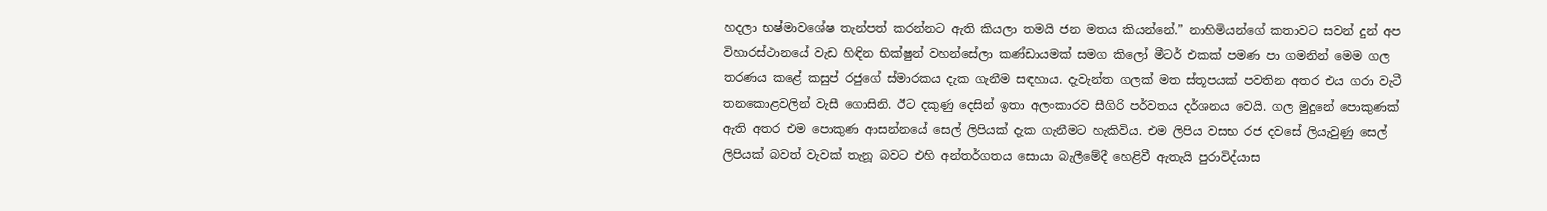හදලා භෂ්මාවශේෂ තැන්පත් කරන්නට ඇති කියලා තමයි ජන මතය කියන්නේ.” නාහිමියන්ගේ කතාවට සවන් දුන් අප විහාරස්ථානයේ වැඩ හිඳින භික්ෂුන් වහන්සේලා කණ්ඩායමක් සමග කිලෝ මීටර් එකක් පමණ පා ගමනින් මෙම ගල තරණය කළේ කසුප් රජුගේ ස්මාරකය දැක ගැනීම සඳහාය. දැවැන්ත ගලක් මත ස්තූපයක් පවතින අතර එය ගරා වැටී තනකොළවලින් වැසී ගොසිනි. ඊට දකුණු දෙසින් ඉතා අලංකාරව සීගිරි පර්වතය දර්ශනය වෙයි. ගල මුදුනේ පොකුණක් ඇති අතර එම පොකුණ ආසන්නයේ සෙල් ලිපියක් දැක ගැනීමට හැකිවිය. එම ලිපිය වසභ රජ දවසේ ලියැවුණු සෙල් ලිපියක් බවත් වැවක් තැනූ බවට එහි අන්තර්ගතය සොයා බැලීමේදී හෙළිවී ඇතැයි පුරාවිද්යාස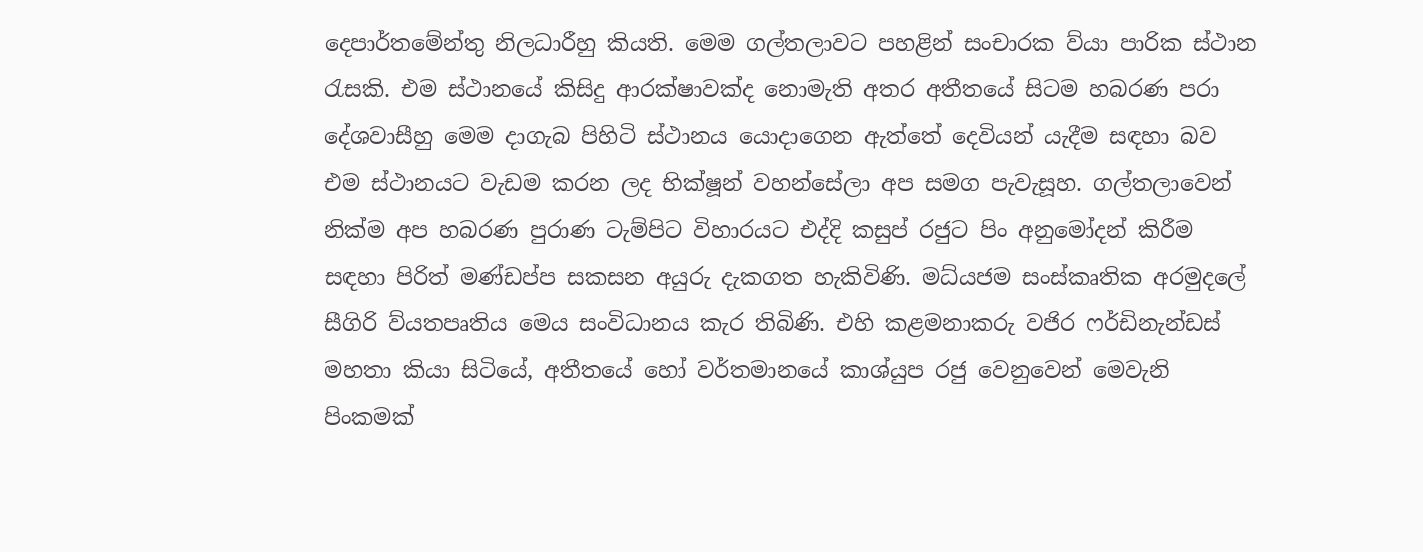දෙපාර්තමේන්තු නිලධාරීහු කියති. මෙම ගල්තලාවට පහළින් සංචාරක ව්යා පාරික ස්ථාන රැසකි. එම ස්ථානයේ කිසිදු ආරක්ෂාවක්ද නොමැති අතර අතීතයේ සිටම හබරණ පරා දේශවාසීහු මෙම දාගැබ පිහිටි ස්ථානය යොදාගෙන ඇත්තේ දෙවියන් යැදීම සඳහා බව එම ස්ථානයට වැඩම කරන ලද භික්ෂූන් වහන්සේලා අප සමග පැවැසූහ. ගල්තලාවෙන් නික්ම අප හබරණ පුරාණ ටැම්පිට විහාරයට එද්දි කසුප් රජුට පිං අනුමෝදන් කිරීම සඳහා පිරිත් මණ්ඩප්ප සකසන අයුරු දැකගත හැකිවිණි. මධ්යජම සංස්කෘතික අරමුදලේ සීගිරි ව්යතපෘතිය මෙය සංවිධානය කැර තිබිණි. එහි කළමනාකරු වජිර ෆර්ඩිනැන්ඩස් මහතා කියා සිටියේ, අතීතයේ හෝ වර්තමානයේ කාශ්යුප රජු වෙනුවෙන් මෙවැනි පිංකමක්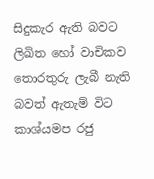සිදුකැර ඇති බවට ලිඛිත හෝ වාචිකව තොරතුරු ලැබී නැති බවත් ඇතැම් විට කාශ්යමප රජු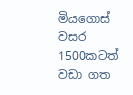මියගොස් වසර 1500කටත් වඩා ගත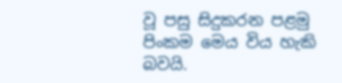වූ පසු සිදුකරන පළමු පිංකම මෙය විය හැකි බවයි.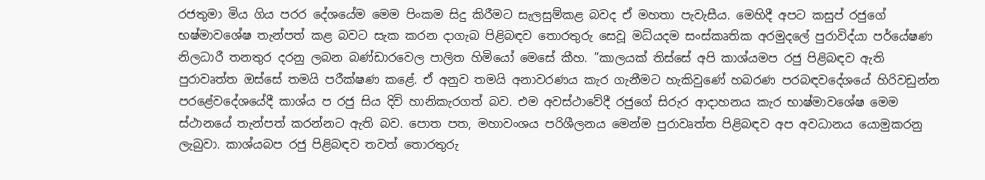රජතුමා මිය ගිය පරර දේශයේම මෙම පිංකම සිදු කිරීමට සැලසුම්කළ බවද ඒ මහතා පැවැසීය. මෙහිදී අපට කසුප් රජුගේ භෂ්මාවශේෂ තැන්පත් කළ බවට සැක කරන දාගැබ පිළිබඳව තොරතුරු සෙවූ මධ්යදම සංස්කෘතික අරමුදලේ පුරාවිද්යා පර්යේෂණ නිලධාරී තනතුර දරනු ලබන බණ්ඩාරවෙල පාලිත හිමියෝ මෙසේ කීහ. ”කාලයක් තිස්සේ අපි කාශ්යමප රජු පිළිබඳව ඇති පුරාවෘත්ත ඔස්සේ තමයි පරීක්ෂණ කළේ. ඒ අනුව තමයි අනාවරණය කැර ගැනීමට හැකිවුණේ හබරණ පරබඳවදේශයේ හිරිවඩුන්න පරළේවදේශයේදී කාශ්ය ප රජු සිය දිවි හානිකැරගත් බව. එම අවස්ථාවේදී රජුගේ සිරුර ආදාහනය කැර භාෂ්මාවශේෂ මෙම ස්ථානයේ තැන්පත් කරන්නට ඇති බව. පොත පත, මහාවංශය පරිශීලනය මෙන්ම පුරාවෘත්ත පිළිබඳව අප අවධානය යොමුකරනු ලැබුවා. කාශ්යබප රජු පිළිබඳව තවත් තොරතුරු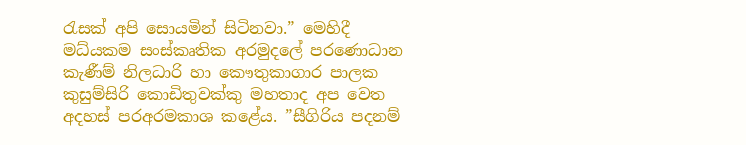රැසක් අපි සොයමින් සිටිනවා.” මෙහිදී මධ්යකම සංස්කෘතික අරමුදලේ පරණ‍ොධාන කැණීම් නිලධාරි හා කෞතුකාගාර පාලක කුසුම්සිරි කොඩිතුවක්කු මහතාද අප වෙත අදහස් පරඅරමකාශ කළේය. ”සීගිරිය පදනම්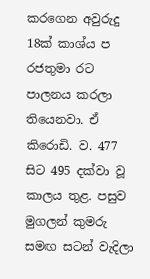කරගෙන අවුරුදු 18ක් කාශ්ය ප රජතුමා රට පාලනය කරලා තියෙනවා. ඒ කිරොඩි. ව. 477 සිට 495 දක්වා වූ කාලය තුළ. පසුව මුගලන් කුමරු සමඟ සටන් වැදිලා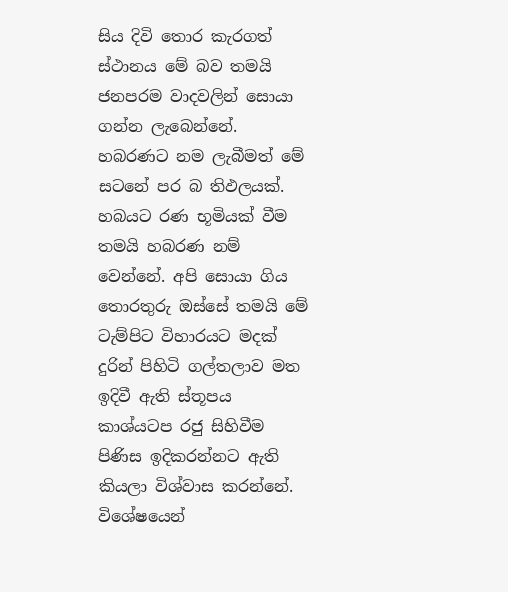සිය දිවි තොර කැරගත් ස්ථානය මේ බව තමයි ජනපරම වාදවලින් සොයා ගන්න ලැබෙන්නේ. හබරණට නම ලැබීමත් මේ සටනේ පර බ තිඵලයක්. හබයට රණ භූමියක් වීම තමයි හබරණ නම් වෙන්නේ. අපි සොයා ගිය තොරතුරු ඔස්සේ තමයි මේ ටැම්පිට විහාරයට මදක් දුරින් පිහිටි ගල්තලාව මත ඉදිවී ඇති ස්තූපය කාශ්යටප රජු සිහිවීම පිණිස ඉදිකරන්නට ඇති කියලා විශ්වාස කරන්නේ. විශේෂයෙන්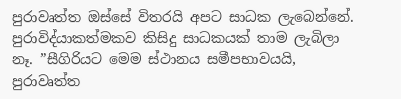පුරාවෘත්ත ඔස්සේ විතරයි අපට සාධක ලැබෙන්නේ. පුරාවිද්යාකත්මකව කිසිදු සාධකයක් තාම ලැබිලා නෑ. ”සීගිරියට මෙම ස්ථානය සමීපභාවයයි, පුරාවෘත්ත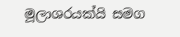මූලාශරයක්යි සමග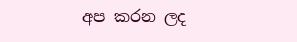අප කරන ලද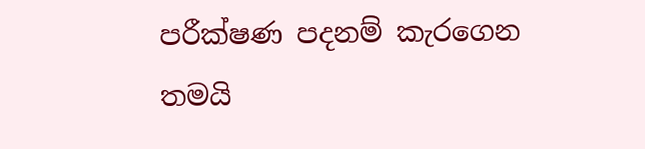පරීක්ෂණ පදනම් කැරගෙන තමයි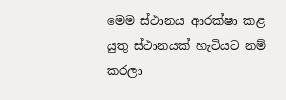මෙම ස්ථානය ආරක්ෂා කළ යුතු ස්ථානයක් හැටියට නම් කරලා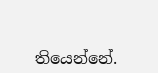තියෙන්නේ.